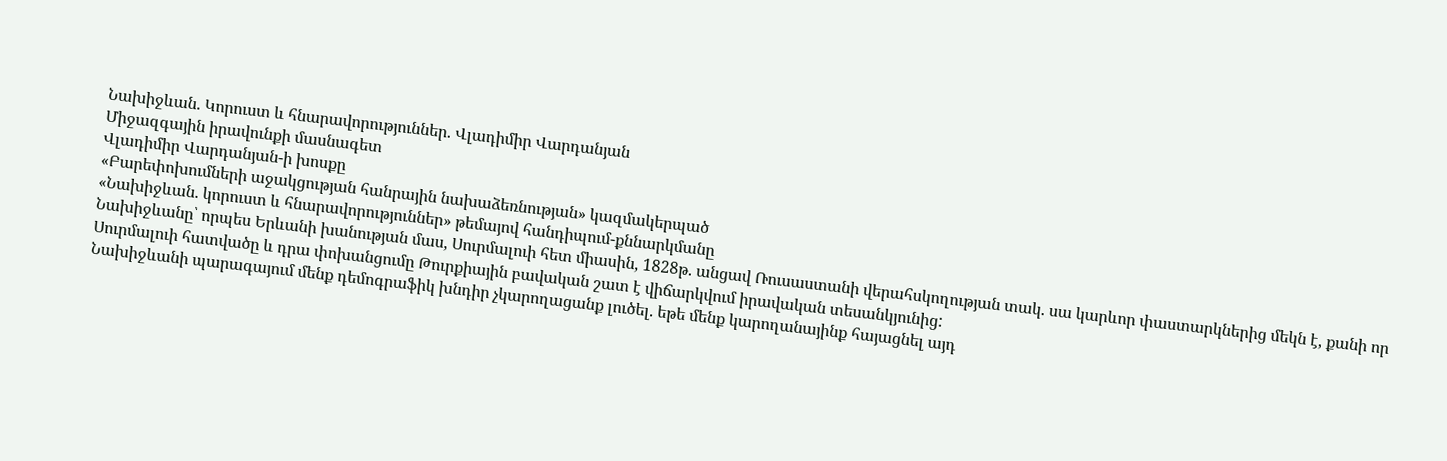Նախիջևան. Կորուստ և հնարավորություններ. Վլադիմիր Վարդանյան
Միջազգային իրավունքի մասնագետ
Վլադիմիր Վարդանյան-ի խոսքը
«Բարեփոխումների աջակցության հանրային նախաձեռնության» կազմակերպած
«Նախիջևան. կորուստ և հնարավորություններ» թեմայով հանդիպում-քննարկմանը
Նախիջևանը՝ որպես Երևանի խանության մաս, Սուրմալուի հետ միասին, 1828թ. անցավ Ռուսաստանի վերահսկողության տակ. սա կարևոր փաստարկներից մեկն է, քանի որ Սուրմալուի հատվածը և դրա փոխանցումը Թուրքիային բավական շատ է վիճարկվում իրավական տեսանկյունից:
Նախիջևանի պարագայում մենք դեմոգրաֆիկ խնդիր չկարողացանք լուծել. եթե մենք կարողանայինք հայացնել այդ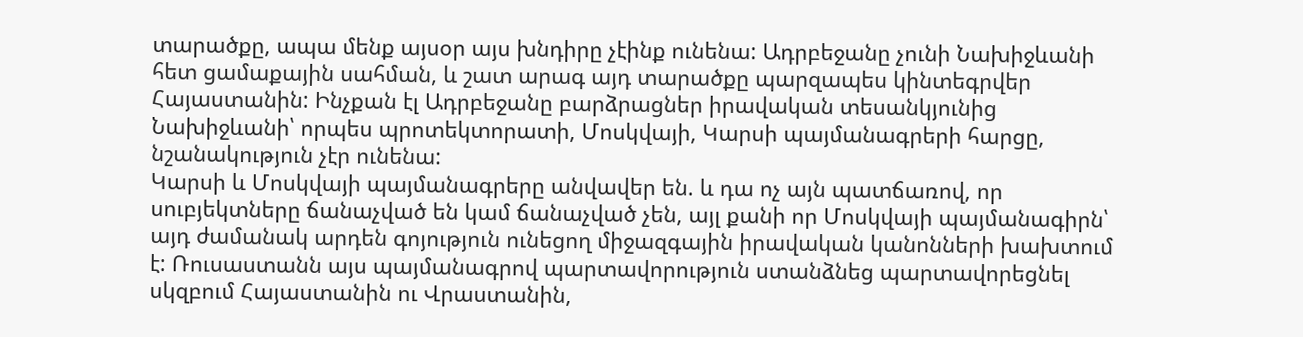տարածքը, ապա մենք այսօր այս խնդիրը չէինք ունենա: Ադրբեջանը չունի Նախիջևանի հետ ցամաքային սահման, և շատ արագ այդ տարածքը պարզապես կինտեգրվեր Հայաստանին: Ինչքան էլ Ադրբեջանը բարձրացներ իրավական տեսանկյունից Նախիջևանի՝ որպես պրոտեկտորատի, Մոսկվայի, Կարսի պայմանագրերի հարցը, նշանակություն չէր ունենա:
Կարսի և Մոսկվայի պայմանագրերը անվավեր են. և դա ոչ այն պատճառով, որ սուբյեկտները ճանաչված են կամ ճանաչված չեն, այլ քանի որ Մոսկվայի պայմանագիրն՝ այդ ժամանակ արդեն գոյություն ունեցող միջազգային իրավական կանոնների խախտում է: Ռուսաստանն այս պայմանագրով պարտավորություն ստանձնեց պարտավորեցնել սկզբում Հայաստանին ու Վրաստանին,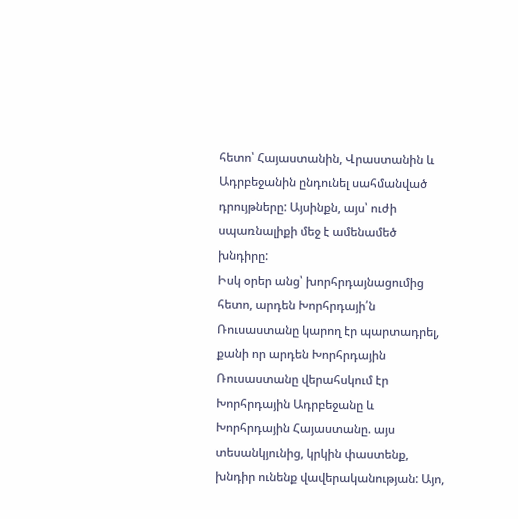հետո՝ Հայաստանին, Վրաստանին և Ադրբեջանին ընդունել սահմանված դրույթները: Այսինքն, այս՝ ուժի սպառնալիքի մեջ է ամենամեծ խնդիրը:
Իսկ օրեր անց՝ խորհրդայնացումից հետո, արդեն Խորհրդայի՛ն Ռուսաստանը կարող էր պարտադրել, քանի որ արդեն Խորհրդային Ռուսաստանը վերահսկում էր Խորհրդային Ադրբեջանը և Խորհրդային Հայաստանը. այս տեսանկյունից, կրկին փաստենք, խնդիր ունենք վավերականության: Այո,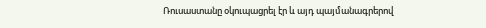Ռուսաստանը օկուպացրել էր և այդ պայմանագրերով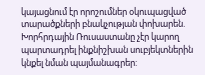կայացնում էր որոշումներ օկուպացված տարածքների բնակչության փոխարեն. Խորհրդային Ռուսաստանը չէր կարող պարտադրել ինքնիշխան սուբյեկտներին կնքել նման պայմանագրեր: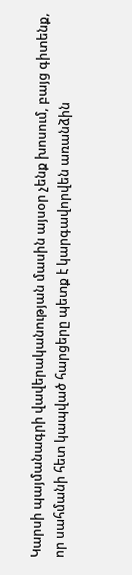Կարսի պայմանագրի վավերականության մասին այսօր չենք խոսում, բայց գիտենք, որ սահմանի հետ կապված հարցերը պետք է կարգավորվեն առանձին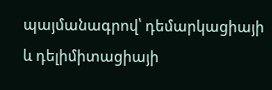պայմանագրով՝ դեմարկացիայի և դելիմիտացիայի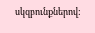սկզբունքներով: